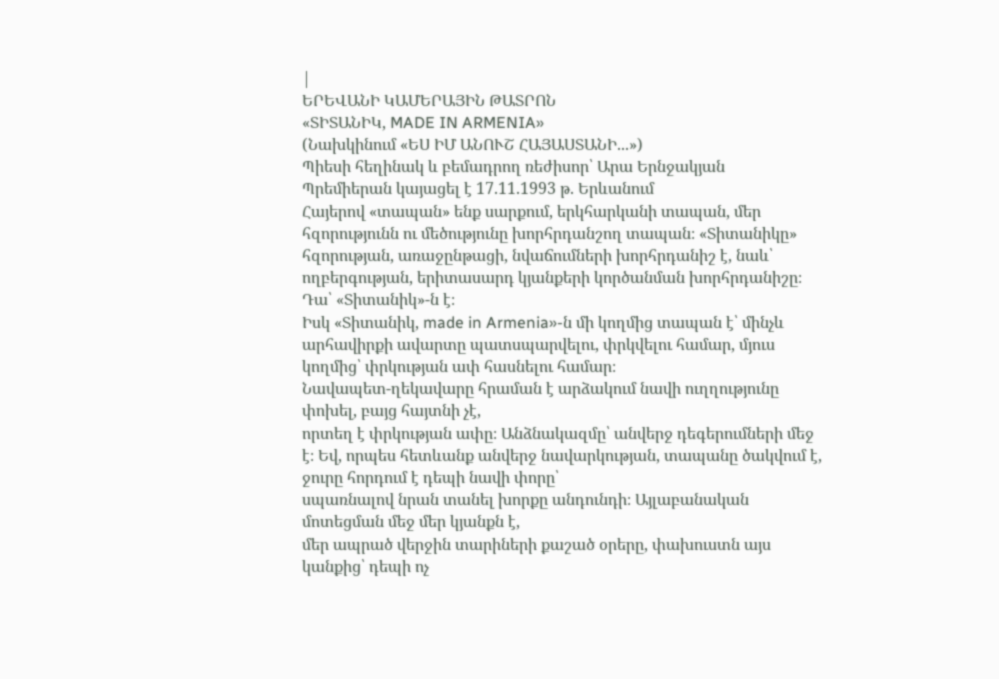|
ԵՐԵՎԱՆԻ ԿԱՄԵՐԱՅԻՆ ԹԱՏՐՈՆ
«ՏԻՏԱՆԻԿ, MADE IN ARMENIA»
(Նախկինում «ԵՍ ԻՄ ԱՆՈՒՇ ՀԱՅԱՍՏԱՆԻ...»)
Պիեսի հեղինակ և բեմադրող ռեժիսոր՝ Արա Երնջակյան
Պրեմիերան կայացել է 17.11.1993 թ. Երևանում
Հայերով «տապան» ենք սարքում, երկհարկանի տապան, մեր հզորությունն ու մեծությունը խորհրդանշող տապան։ «Տիտանիկը» հզորության, առաջընթացի, նվաճումների խորհրդանիշ է, նաև՝ ողբերգության, երիտասարդ կյանքերի կործանման խորհրդանիշը։ Դա՝ «Տիտանիկ»-ն է։
Իսկ «Տիտանիկ, made in Armenia»-ն մի կողմից տապան է՝ մինչև արհավիրքի ավարտը պատսպարվելու, փրկվելու համար, մյուս կողմից՝ փրկության ափ հասնելու համար։
Նավապետ-ղեկավարը հրաման է արձակում նավի ուղղությունը փոխել, բայց հայտնի չէ,
որտեղ է փրկության ափը։ Անձնակազմը՝ անվերջ դեգերումների մեջ է։ Եվ, որպես հետևանք անվերջ նավարկության, տապանը ծակվում է, ջուրը հորդում է դեպի նավի փորը՝
սպառնալով նրան տանել խորքը անդունդի։ Այլաբանական մոտեցման մեջ մեր կյանքն է,
մեր ապրած վերջին տարիների քաշած օրերը, փախուստն այս կանքից՝ դեպի ոչ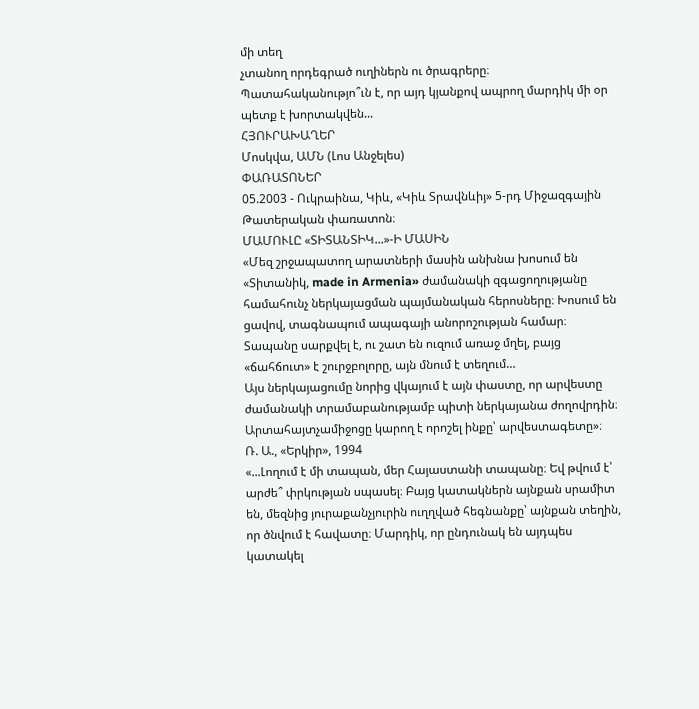մի տեղ
չտանող որդեգրած ուղիներն ու ծրագրերը։
Պատահականությո՞ւն է, որ այդ կյանքով ապրող մարդիկ մի օր պետք է խորտակվեն...
ՀՅՈՒՐԱԽԱՂԵՐ
Մոսկվա, ԱՄՆ (Լոս Անջելես)
ՓԱՌԱՏՈՆԵՐ
05.2003 - Ուկրաինա, Կիև, «Կիև Տրավնևիյ» 5-րդ Միջազգային Թատերական փառատոն։
ՄԱՄՈՒԼԸ «ՏԻՏԱՆՏԻԿ...»-Ի ՄԱՍԻՆ
«Մեզ շրջապատող արատների մասին անխնա խոսում են «Տիտանիկ, made in Armenia» ժամանակի զգացողությանը համահունչ ներկայացման պայմանական հերոսները։ Խոսում են ցավով, տագնապում ապագայի անորոշության համար։ Տապանը սարքվել է, ու շատ են ուզում առաջ մղել, բայց «ճահճուտ» է շուրջբոլորը, այն մնում է տեղում…
Այս ներկայացումը նորից վկայում է այն փաստը, որ արվեստը ժամանակի տրամաբանությամբ պիտի ներկայանա ժողովրդին։ Արտահայտչամիջոցը կարող է որոշել ինքը՝ արվեստագետը»։
Ռ. Ա., «Երկիր», 1994
«...Լողում է մի տապան, մեր Հայաստանի տապանը։ Եվ թվում է՝ արժե՞ փրկության սպասել։ Բայց կատակներն այնքան սրամիտ են, մեզնից յուրաքանչյուրին ուղղված հեգնանքը՝ այնքան տեղին, որ ծնվում է հավատը։ Մարդիկ, որ ընդունակ են այդպես կատակել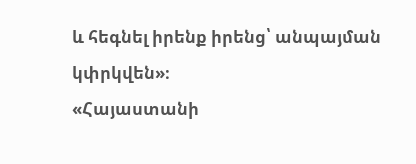և հեգնել իրենք իրենց՝ անպայման կփրկվեն»։
«Հայաստանի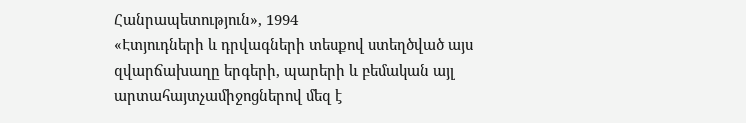Հանրապետություն», 1994
«Էտյուդների և դրվագների տեսքով ստեղծված այս զվարճախաղը երգերի, պարերի և բեմական այլ արտահայտչամիջոցներով մեզ է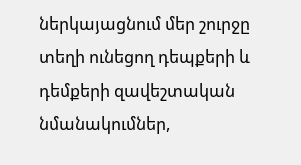ներկայացնում մեր շուրջը տեղի ունեցող դեպքերի և դեմքերի զավեշտական նմանակումներ,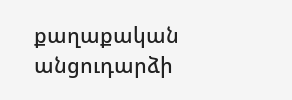քաղաքական անցուդարձի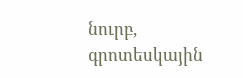նուրբ, գրոտեսկային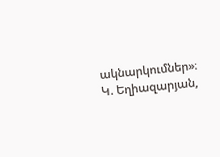ակնարկումներ»։
Կ. Եղիազարյան,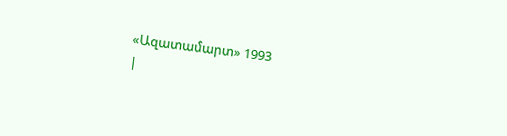«Ազատամարտ» 1993
|